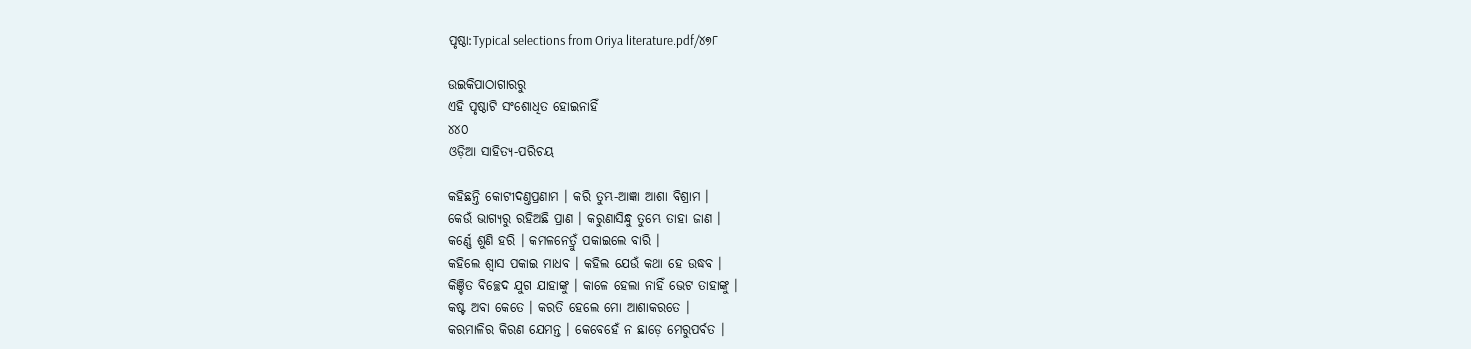ପୃଷ୍ଠା:Typical selections from Oriya literature.pdf/୪୭୮

ଉଇକିପାଠାଗାର‌ରୁ
ଏହି ପୃଷ୍ଠାଟି ସଂଶୋଧିତ ହୋଇନାହିଁ
୪୪୦
ଓଡ଼ିଆ ସାହିତ୍ୟ-ପରିଚୟ

କ‌ହିଛନ୍ତି କୋଟୀଦଣ୍ତପ୍ରଣାମ । କରି ତୁମ୍ଭ-ଆଜ୍ଞା ଆଶା ବିଶ୍ରାମ ।
କେଉଁ ଭାଗ୍ୟରୁ ରହିଅଛି ପ୍ରାଣ । କରୁଣାସିନ୍ଧୁ ତୁମ୍ଭେ ତାହା ଜାଣ ।
କର୍ଣ୍ଣେ ଶୁଣି ହରି । କମଳନେତ୍ରୁଁ ପକାଇଲେ ବାରି ।
କ‌ହିଲେ ଶ୍ୱାସ ପକାଇ ମାଧବ । କ‌ହିଲ ଯେଉଁ କଥା ହେ ଉଦ୍ଧବ ।
କିଞ୍ଚିତ ବିଚ୍ଛେଦ ଯୁଗ ଯାହାଙ୍କୁ । କାଳେ ହେଲା ନାହିଁ ଭେଟ ତାହାଙ୍କୁ ।
କଷ୍ଟ ଅବା କେତେ । କରତି ହେଲେ ମୋ ଆଶାକରତେ ।
କରମାଳିର କିରଣ ଯେମନ୍ତ । କେବେହେଁ ନ ଛାଡ଼େ ମେରୁପର୍ବତ ।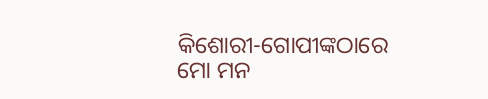କିଶୋରୀ-ଗୋପୀଙ୍କଠାରେ ମୋ ମନ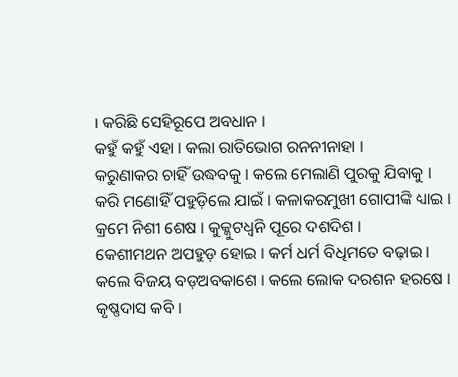। କରିଛି ସେହିରୂପେ ଅବଧାନ ।
କ‌ହୁଁ କ‌ହୁଁ ଏହା । କଲା ରାତିଭୋଗ ରନନୀନାହା ।
କରୁଣାକର ଚାହିଁ ଉଦ୍ଧବକୁ । କଲେ ମେଲାଣି ପୁରକୁ ଯିବାକୁ ।
କରି ମଣୋହିଁ ପ‌ହୁଡ଼ିଲେ ଯାଇଁ । କଳାକରମୁଖୀ ଗୋପୀଙ୍କି ଧ୍ୟାଇ ।
କ୍ରମେ ନିଶୀ ଶେଷ । କୁକ୍କୁଟଧ୍ୱନି ପୂରେ ଦଶଦିଶ ।
କେଶୀମଥନ ଅପ‌ହୁଡ଼ ହୋଇ । କର୍ମ ଧର୍ମ ବିଧିମତେ ବଢ଼ାଇ ।
କଲେ ବିଜୟ ବଡ଼ଅବକାଶେ । କଲେ ଲୋକ ଦରଶନ ହରଷେ ।
କୃଷ୍ଣଦାସ କବି ।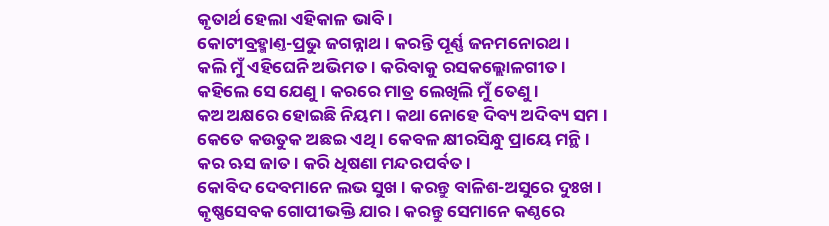କୃତାର୍ଥ ହେଲା ଏହିକାଳ ଭାବି ।
କୋଟୀବ୍ରହ୍ମାଣ୍ତ-ପ୍ରଭୁ ଜଗନ୍ନାଥ । କରନ୍ତି ପୂର୍ଣ୍ଣ ଜନମନୋରଥ ।
କଲି ମୁଁ ଏହିଘେନି ଅଭିମତ । କରିବାକୁ ରସକଲ୍ଲୋଳଗୀତ ।
କ‌ହିଲେ ସେ ଯେଣୁ । କରରେ ମାତ୍ର ଲେଖିଲି ମୁଁ ତେଣୁ ।
କଅ ଅକ୍ଷରେ ହୋଇଛି ନିୟମ । କଥା ନୋହେ ଦିବ୍ୟ ଅଦିବ୍ୟ ସମ ।
କେତେ କଉତୁକ ଅଛଇ ଏଥି । କେବଳ କ୍ଷୀରସିନ୍ଧୁ ପ୍ରାୟେ ମନ୍ଥି ।
କର ଋସ ଜାତ । କରି ଧିଷଣା ମନ୍ଦରପର୍ବତ ।
କୋବିଦ ଦେବମାନେ ଲଭ ସୁଖ । କରନ୍ତୁ ବାଳିଶ-ଅସୁରେ ଦୁଃଖ ।
କୃଷ୍ଣସେବକ ଗୋପୀଭକ୍ତି ଯାର । କରନ୍ତୁ ସେମାନେ କଣ୍ଠରେ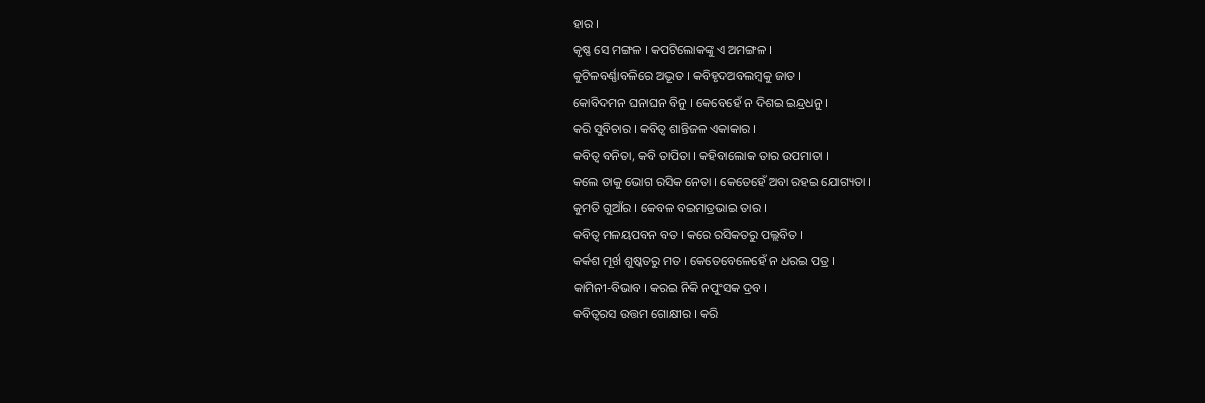ହାର ।
କୃଷ୍ଣ ସେ ମଙ୍ଗଳ । କପଟିଲୋକଙ୍କୁ ଏ ଅମଙ୍ଗଳ ।
କୁଟିଳବର୍ଣ୍ଣାବଳିରେ ଅଦ୍ଭୂତ । କବିହୃଦଅବଲମ୍ବକୁ ଜାତ ।
କୋବିଦମନ ଘନାଘନ ବିନୁ । କେବେହେଁ ନ ଦିଶଇ ଇନ୍ଦ୍ରଧନୁ ।
କରି ସୁବିଚାର । କବିତ୍ୱ ଶାନ୍ତିଜଳ ଏକାକାର ।
କବିତ୍ୱ ବନିତା, କବି ତାପିତା । କ‌ହିବାଲୋକ ତାର ଉପମାତା ।
କଲେ ତାକୁ ଭୋଗ ରସିକ ନେତା । କେତେହେଁ ଅବା ରହଇ ଯୋଗ୍ୟତା ।
କୁମତି ଗୁଆଁର । କେବଳ ବଇମାତ୍ରଭାଇ ତାର ।
କବିତ୍ୱ ମଳୟପବନ ବତ । କରେ ରସିକତରୁ ପଲ୍ଲବିତ ।
କର୍କଶ ମୂର୍ଖ ଶୁଷ୍କତରୁ ମତ । କେତେବେଳେହେଁ ନ ଧରଇ ପତ୍ର ।
କାମିନୀ-ବିଭାବ । କରଇ ନିକି ନପୁଂସକ ଦ୍ରବ ।
କବିତ୍ୱରସ ଉତ୍ତମ ଗୋକ୍ଷୀର । କରି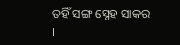ତ‌ହିଁ ସଙ୍ଗ ସ୍ନେହ ସାକର ।